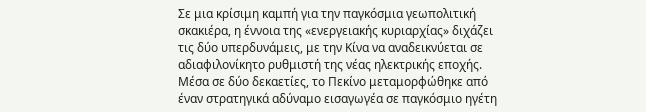Σε μια κρίσιμη καμπή για την παγκόσμια γεωπολιτική σκακιέρα, η έννοια της «ενεργειακής κυριαρχίας» διχάζει τις δύο υπερδυνάμεις, με την Κίνα να αναδεικνύεται σε αδιαφιλονίκητο ρυθμιστή της νέας ηλεκτρικής εποχής.
Μέσα σε δύο δεκαετίες, το Πεκίνο μεταμορφώθηκε από έναν στρατηγικά αδύναμο εισαγωγέα σε παγκόσμιο ηγέτη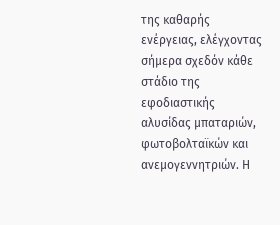της καθαρής ενέργειας, ελέγχοντας σήμερα σχεδόν κάθε στάδιο της εφοδιαστικής αλυσίδας μπαταριών, φωτοβολταϊκών και ανεμογεννητριών. Η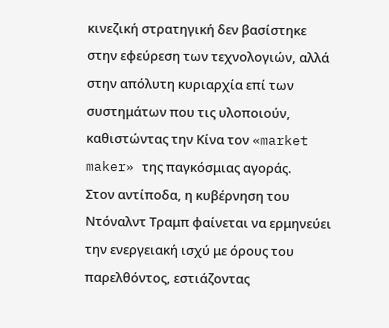κινεζική στρατηγική δεν βασίστηκε στην εφεύρεση των τεχνολογιών, αλλά στην απόλυτη κυριαρχία επί των συστημάτων που τις υλοποιούν, καθιστώντας την Κίνα τον «market maker» της παγκόσμιας αγοράς.
Στον αντίποδα, η κυβέρνηση του Ντόναλντ Τραμπ φαίνεται να ερμηνεύει την ενεργειακή ισχύ με όρους του παρελθόντος, εστιάζοντας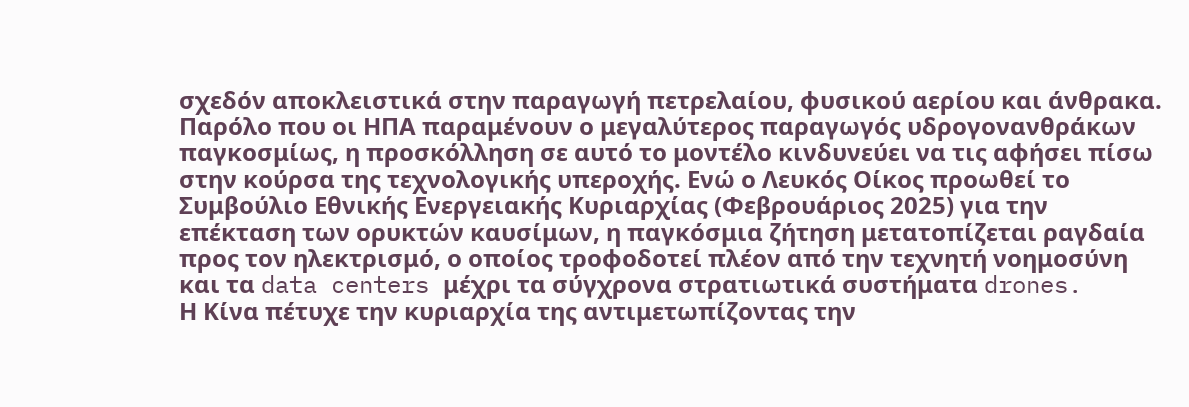σχεδόν αποκλειστικά στην παραγωγή πετρελαίου, φυσικού αερίου και άνθρακα. Παρόλο που οι ΗΠΑ παραμένουν ο μεγαλύτερος παραγωγός υδρογονανθράκων παγκοσμίως, η προσκόλληση σε αυτό το μοντέλο κινδυνεύει να τις αφήσει πίσω στην κούρσα της τεχνολογικής υπεροχής. Ενώ ο Λευκός Οίκος προωθεί το Συμβούλιο Εθνικής Ενεργειακής Κυριαρχίας (Φεβρουάριος 2025) για την επέκταση των ορυκτών καυσίμων, η παγκόσμια ζήτηση μετατοπίζεται ραγδαία προς τον ηλεκτρισμό, ο οποίος τροφοδοτεί πλέον από την τεχνητή νοημοσύνη και τα data centers μέχρι τα σύγχρονα στρατιωτικά συστήματα drones.
Η Κίνα πέτυχε την κυριαρχία της αντιμετωπίζοντας την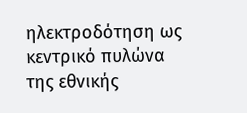ηλεκτροδότηση ως κεντρικό πυλώνα της εθνικής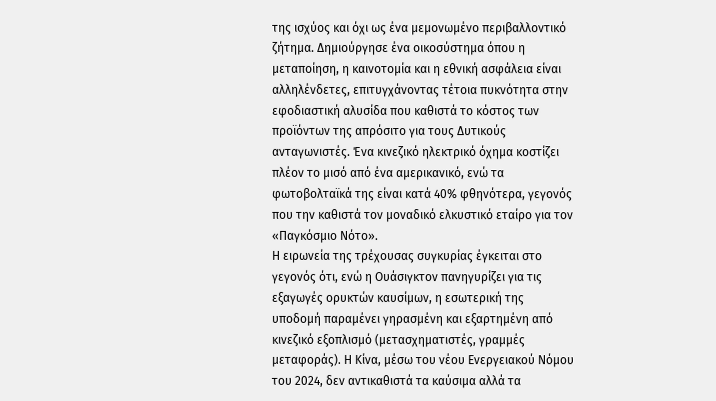της ισχύος και όχι ως ένα μεμονωμένο περιβαλλοντικό ζήτημα. Δημιούργησε ένα οικοσύστημα όπου η μεταποίηση, η καινοτομία και η εθνική ασφάλεια είναι αλληλένδετες, επιτυγχάνοντας τέτοια πυκνότητα στην εφοδιαστική αλυσίδα που καθιστά το κόστος των προϊόντων της απρόσιτο για τους Δυτικούς ανταγωνιστές. Ένα κινεζικό ηλεκτρικό όχημα κοστίζει πλέον το μισό από ένα αμερικανικό, ενώ τα φωτοβολταϊκά της είναι κατά 40% φθηνότερα, γεγονός που την καθιστά τον μοναδικό ελκυστικό εταίρο για τον «Παγκόσμιο Νότο».
Η ειρωνεία της τρέχουσας συγκυρίας έγκειται στο γεγονός ότι, ενώ η Ουάσιγκτον πανηγυρίζει για τις εξαγωγές ορυκτών καυσίμων, η εσωτερική της υποδομή παραμένει γηρασμένη και εξαρτημένη από κινεζικό εξοπλισμό (μετασχηματιστές, γραμμές μεταφοράς). Η Κίνα, μέσω του νέου Ενεργειακού Νόμου του 2024, δεν αντικαθιστά τα καύσιμα αλλά τα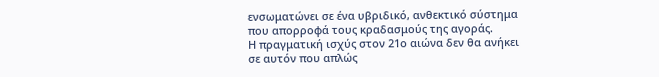ενσωματώνει σε ένα υβριδικό, ανθεκτικό σύστημα που απορροφά τους κραδασμούς της αγοράς.
Η πραγματική ισχύς στον 21ο αιώνα δεν θα ανήκει σε αυτόν που απλώς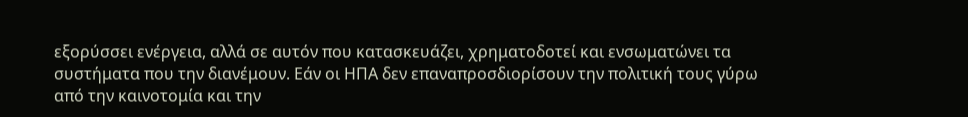εξορύσσει ενέργεια, αλλά σε αυτόν που κατασκευάζει, χρηματοδοτεί και ενσωματώνει τα συστήματα που την διανέμουν. Εάν οι ΗΠΑ δεν επαναπροσδιορίσουν την πολιτική τους γύρω από την καινοτομία και την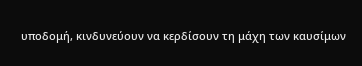υποδομή, κινδυνεύουν να κερδίσουν τη μάχη των καυσίμων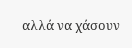αλλά να χάσουν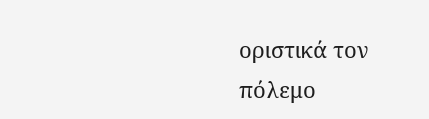οριστικά τον πόλεμο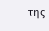της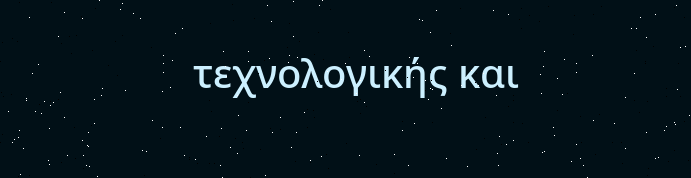τεχνολογικής και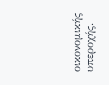οικονομικής υπεροχής.